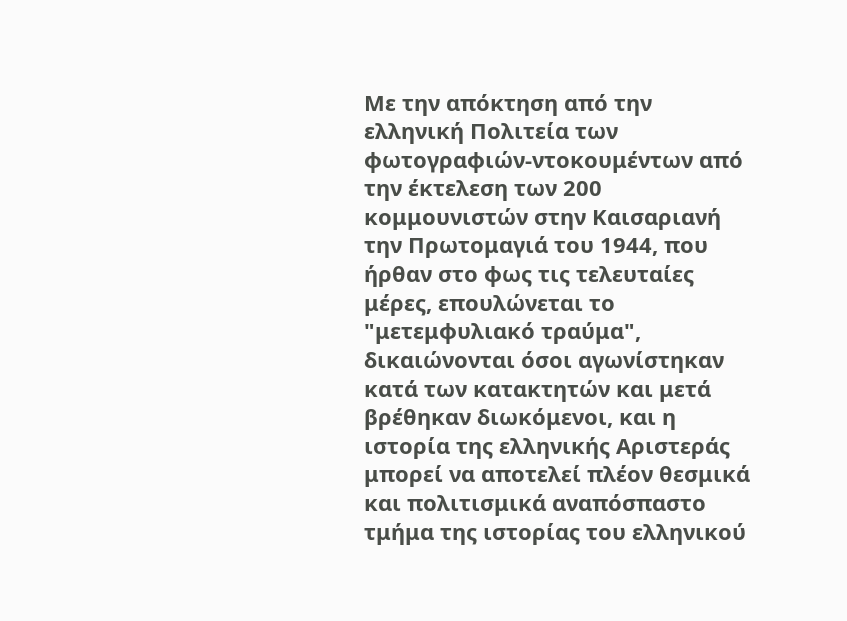Με την απόκτηση από την ελληνική Πολιτεία των φωτογραφιών-ντοκουμέντων από την έκτελεση των 200 κομμουνιστών στην Καισαριανή την Πρωτομαγιά του 1944, που ήρθαν στο φως τις τελευταίες μέρες, επουλώνεται το "μετεμφυλιακό τραύμα", δικαιώνονται όσοι αγωνίστηκαν κατά των κατακτητών και μετά βρέθηκαν διωκόμενοι, και η ιστορία της ελληνικής Αριστεράς μπορεί να αποτελεί πλέον θεσμικά και πολιτισμικά αναπόσπαστο τμήμα της ιστορίας του ελληνικού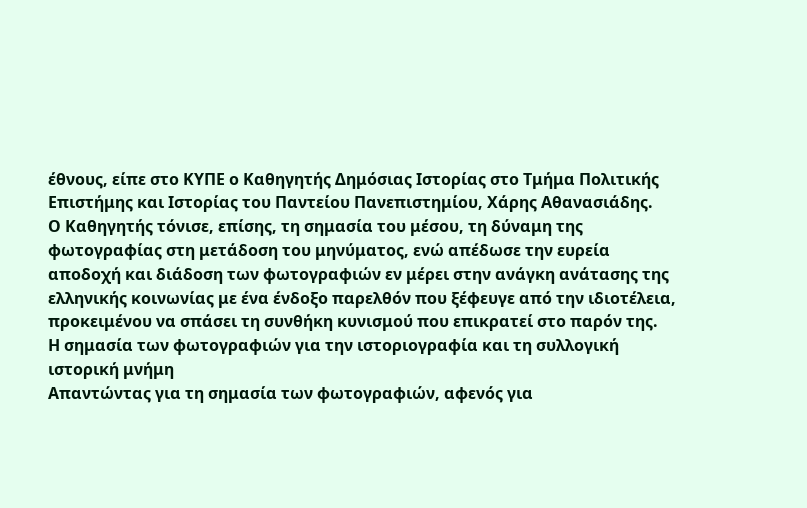έθνους, είπε στο ΚΥΠΕ ο Καθηγητής Δημόσιας Ιστορίας στο Τμήμα Πολιτικής Επιστήμης και Ιστορίας του Παντείου Πανεπιστημίου, Χάρης Αθανασιάδης.
Ο Καθηγητής τόνισε, επίσης, τη σημασία του μέσου, τη δύναμη της φωτογραφίας στη μετάδοση του μηνύματος, ενώ απέδωσε την ευρεία αποδοχή και διάδοση των φωτογραφιών εν μέρει στην ανάγκη ανάτασης της ελληνικής κοινωνίας με ένα ένδοξο παρελθόν που ξέφευγε από την ιδιοτέλεια, προκειμένου να σπάσει τη συνθήκη κυνισμού που επικρατεί στο παρόν της.
Η σημασία των φωτογραφιών για την ιστοριογραφία και τη συλλογική ιστορική μνήμη
Απαντώντας για τη σημασία των φωτογραφιών, αφενός για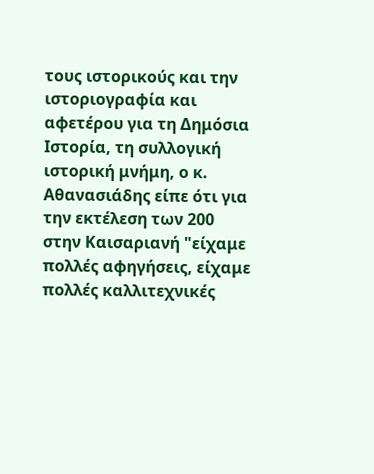τους ιστορικούς και την ιστοριογραφία και αφετέρου για τη Δημόσια Ιστορία, τη συλλογική ιστορική μνήμη, ο κ. Αθανασιάδης είπε ότι για την εκτέλεση των 200 στην Καισαριανή "είχαμε πολλές αφηγήσεις, είχαμε πολλές καλλιτεχνικές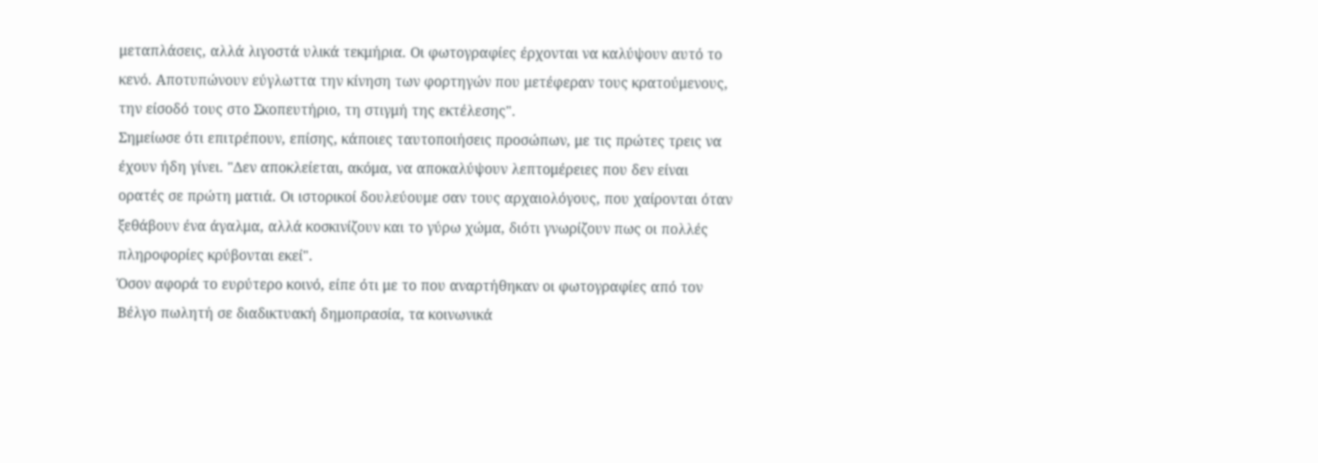μεταπλάσεις, αλλά λιγοστά υλικά τεκμήρια. Οι φωτογραφίες έρχονται να καλύψουν αυτό το κενό. Αποτυπώνουν εύγλωττα την κίνηση των φορτηγών που μετέφεραν τους κρατούμενους, την είσοδό τους στο Σκοπευτήριο, τη στιγμή της εκτέλεσης".
Σημείωσε ότι επιτρέπουν, επίσης, κάποιες ταυτοποιήσεις προσώπων, με τις πρώτες τρεις να έχουν ήδη γίνει. "Δεν αποκλείεται, ακόμα, να αποκαλύψουν λεπτομέρειες που δεν είναι ορατές σε πρώτη ματιά. Οι ιστορικοί δουλεύουμε σαν τους αρχαιολόγους, που χαίρονται όταν ξεθάβουν ένα άγαλμα, αλλά κοσκινίζουν και το γύρω χώμα, διότι γνωρίζουν πως οι πολλές πληροφορίες κρύβονται εκεί".
Όσον αφορά το ευρύτερο κοινό, είπε ότι με το που αναρτήθηκαν οι φωτογραφίες από τον Βέλγο πωλητή σε διαδικτυακή δημοπρασία, τα κοινωνικά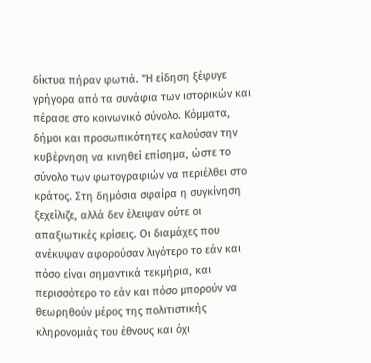δίκτυα πήραν φωτιά. "Η είδηση ξέφυγε γρήγορα από τα συνάφια των ιστορικών και πέρασε στο κοινωνικό σύνολο. Κόμματα, δήμοι και προσωπικότητες καλούσαν την κυβέρνηση να κινηθεί επίσημα, ώστε το σύνολο των φωτογραφιών να περιέλθει στο κράτος. Στη δημόσια σφαίρα η συγκίνηση ξεχείλιζε, αλλά δεν έλειψαν ούτε οι απαξιωτικές κρίσεις. Οι διαμάχες που ανέκυψαν αφορούσαν λιγότερο το εάν και πόσο είναι σημαντικά τεκμήρια, και περισσότερο το εάν και πόσο μπορούν να θεωρηθούν μέρος της πολιτιστικής κληρονομιάς του έθνους και όχι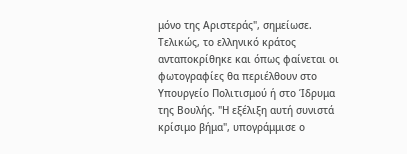μόνο της Αριστεράς", σημείωσε.
Τελικώς, το ελληνικό κράτος ανταποκρίθηκε και όπως φαίνεται οι φωτογραφίες θα περιέλθουν στο Υπουργείο Πολιτισμού ή στο Ίδρυμα της Βουλής. "Η εξέλιξη αυτή συνιστά κρίσιμο βήμα", υπογράμμισε ο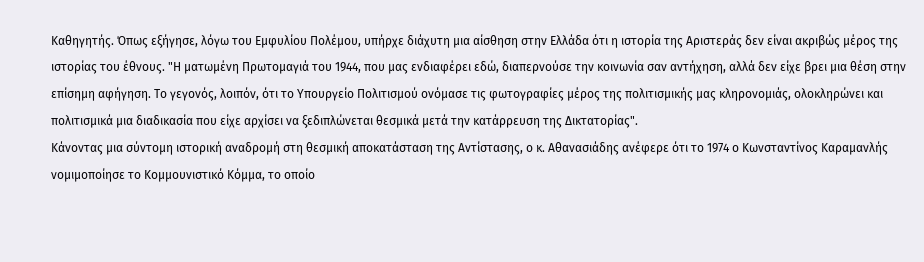Καθηγητής. Όπως εξήγησε, λόγω του Εμφυλίου Πολέμου, υπήρχε διάχυτη μια αίσθηση στην Ελλάδα ότι η ιστορία της Αριστεράς δεν είναι ακριβώς μέρος της ιστορίας του έθνους. "Η ματωμένη Πρωτομαγιά του 1944, που μας ενδιαφέρει εδώ, διαπερνούσε την κοινωνία σαν αντήχηση, αλλά δεν είχε βρει μια θέση στην επίσημη αφήγηση. Το γεγονός, λοιπόν, ότι το Υπουργείο Πολιτισμού ονόμασε τις φωτογραφίες μέρος της πολιτισμικής μας κληρονομιάς, ολοκληρώνει και πολιτισμικά μια διαδικασία που είχε αρχίσει να ξεδιπλώνεται θεσμικά μετά την κατάρρευση της Δικτατορίας".
Κάνοντας μια σύντομη ιστορική αναδρομή στη θεσμική αποκατάσταση της Αντίστασης, ο κ. Αθανασιάδης ανέφερε ότι το 1974 ο Κωνσταντίνος Καραμανλής νομιμοποίησε το Κομμουνιστικό Κόμμα, το οποίο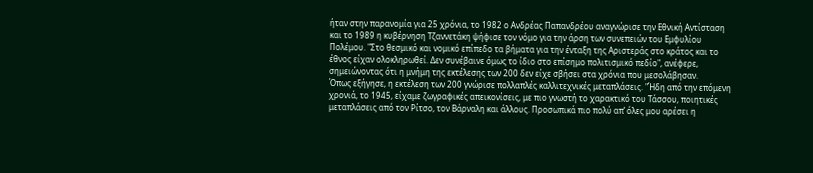ήταν στην παρανομία για 25 χρόνια, το 1982 ο Ανδρέας Παπανδρέου αναγνώρισε την Εθνική Αντίσταση και το 1989 η κυβέρνηση Τζαννετάκη ψήφισε τον νόμο για την άρση των συνεπειών του Εμφυλίου Πολέμου. "Στο θεσμικό και νομικό επίπεδο τα βήματα για την ένταξη της Αριστεράς στο κράτος και το έθνος είχαν ολοκληρωθεί. Δεν συνέβαινε όμως το ίδιο στο επίσημο πολιτισμικό πεδίο", ανέφερε, σημειώνοντας ότι η μνήμη της εκτέλεσης των 200 δεν είχε σβήσει στα χρόνια που μεσολάβησαν.
Όπως εξήγησε, η εκτέλεση των 200 γνώρισε πολλαπλές καλλιτεχνικές μεταπλάσεις. "Ήδη από την επόμενη χρονιά, το 1945, είχαμε ζωγραφικές απεικονίσεις, με πιο γνωστή το χαρακτικό του Τάσσου, ποιητικές μεταπλάσεις από τον Ρίτσο, τον Βάρναλη και άλλους. Προσωπικά πιο πολύ απ’ όλες μου αρέσει η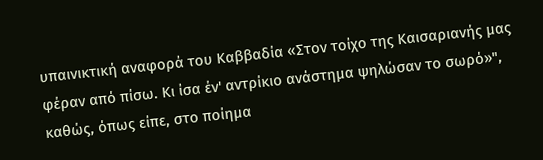υπαινικτική αναφορά του Καββαδία «Στον τοίχο της Καισαριανής μας φέραν από πίσω. Κι ίσα έν' αντρίκιο ανάστημα ψηλώσαν το σωρό»", καθώς, όπως είπε, στο ποίημα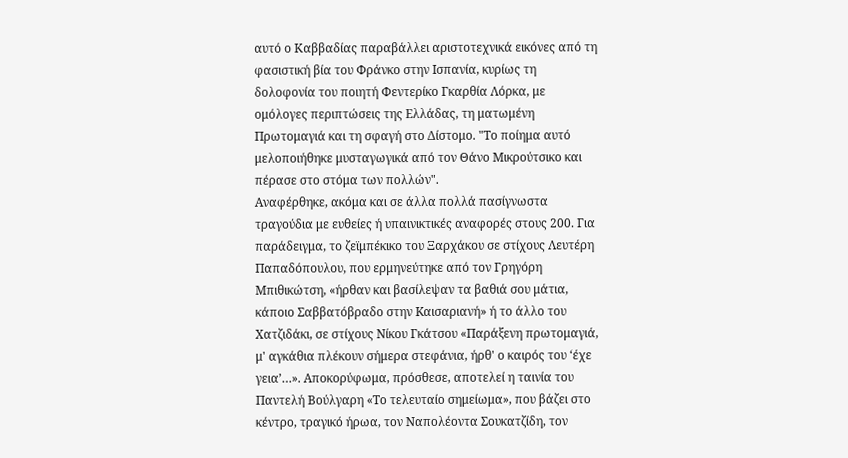αυτό ο Καββαδίας παραβάλλει αριστοτεχνικά εικόνες από τη φασιστική βία του Φράνκο στην Ισπανία, κυρίως τη δολοφονία του ποιητή Φεντερίκο Γκαρθία Λόρκα, με ομόλογες περιπτώσεις της Ελλάδας, τη ματωμένη Πρωτομαγιά και τη σφαγή στο Δίστομο. "Το ποίημα αυτό μελοποιήθηκε μυσταγωγικά από τον Θάνο Μικρούτσικο και πέρασε στο στόμα των πολλών".
Αναφέρθηκε, ακόμα και σε άλλα πολλά πασίγνωστα τραγούδια με ευθείες ή υπαινικτικές αναφορές στους 200. Για παράδειγμα, το ζεϊμπέκικο του Ξαρχάκου σε στίχους Λευτέρη Παπαδόπουλου, που ερμηνεύτηκε από τον Γρηγόρη Μπιθικώτση, «ήρθαν και βασίλεψαν τα βαθιά σου μάτια, κάποιο Σαββατόβραδο στην Kαισαριανή» ή το άλλο του Χατζιδάκι, σε στίχους Νίκου Γκάτσου «Παράξενη πρωτομαγιά, μ' αγκάθια πλέκουν σήμερα στεφάνια, ήρθ' ο καιρός του ‘έχε γεια’…». Αποκορύφωμα, πρόσθεσε, αποτελεί η ταινία του Παντελή Βούλγαρη «Το τελευταίο σημείωμα», που βάζει στο κέντρο, τραγικό ήρωα, τον Ναπολέοντα Σουκατζίδη, τον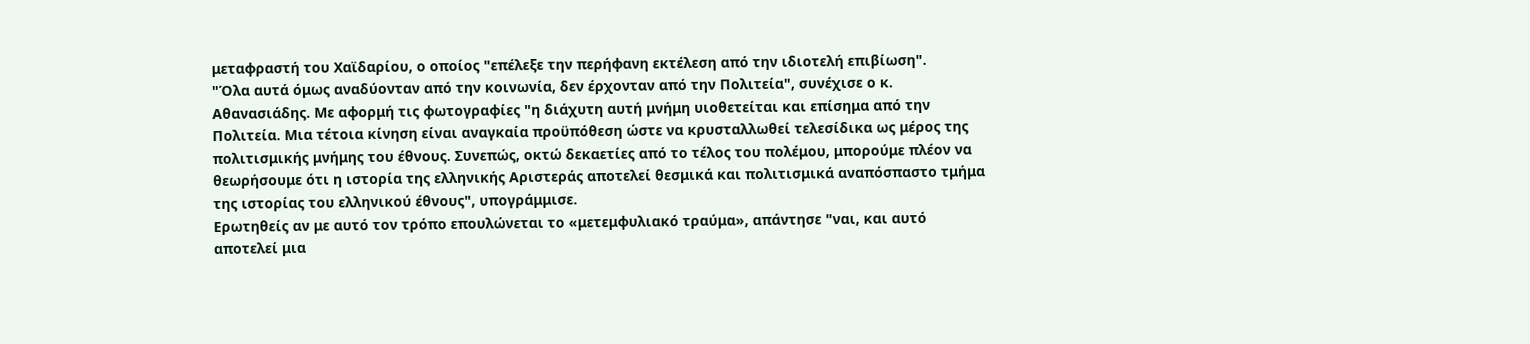μεταφραστή του Χαϊδαρίου, ο οποίος "επέλεξε την περήφανη εκτέλεση από την ιδιοτελή επιβίωση".
"Όλα αυτά όμως αναδύονταν από την κοινωνία, δεν έρχονταν από την Πολιτεία", συνέχισε ο κ. Αθανασιάδης. Με αφορμή τις φωτογραφίες "η διάχυτη αυτή μνήμη υιοθετείται και επίσημα από την Πολιτεία. Μια τέτοια κίνηση είναι αναγκαία προϋπόθεση ώστε να κρυσταλλωθεί τελεσίδικα ως μέρος της πολιτισμικής μνήμης του έθνους. Συνεπώς, οκτώ δεκαετίες από το τέλος του πολέμου, μπορούμε πλέον να θεωρήσουμε ότι η ιστορία της ελληνικής Αριστεράς αποτελεί θεσμικά και πολιτισμικά αναπόσπαστο τμήμα της ιστορίας του ελληνικού έθνους", υπογράμμισε.
Ερωτηθείς αν με αυτό τον τρόπο επουλώνεται το «μετεμφυλιακό τραύμα», απάντησε "ναι, και αυτό αποτελεί μια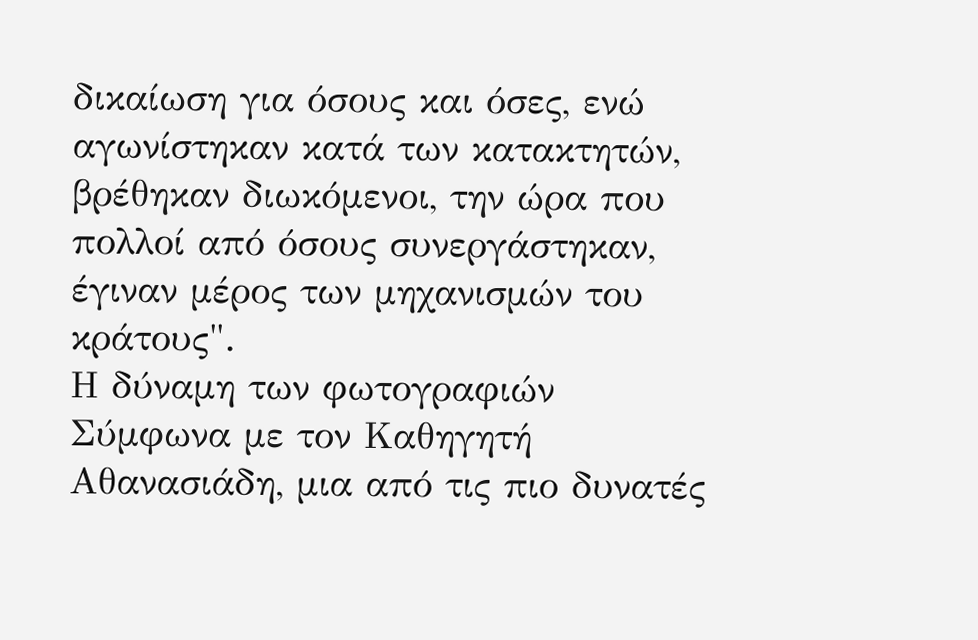δικαίωση για όσους και όσες, ενώ αγωνίστηκαν κατά των κατακτητών, βρέθηκαν διωκόμενοι, την ώρα που πολλοί από όσους συνεργάστηκαν, έγιναν μέρος των μηχανισμών του κράτους".
Η δύναμη των φωτογραφιών
Σύμφωνα με τον Καθηγητή Αθανασιάδη, μια από τις πιο δυνατές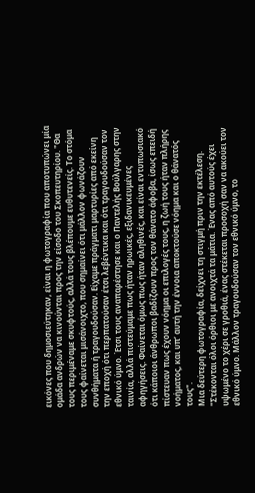εικόνες που δημοσιεύτηκαν, είναι η φωτογραφία που αποτυπώνει μία ομάδα ανδρών να κινούνται προς την είσοδο του Σκοπευτηρίου. "Θα τους περιμέναμε σκυφτούς, αλλά τους βλέπουμε ευθυτενείς. Το στόμα τους φαίνεται μισάνοιχτο, που σημαίνει ότι μάλλον φωνάζουν συνθήματα ή τραγουδούσαν. Είχαμε πράγματι μαρτυρίες από εκείνη την εποχή ότι περπατούσαν έτσι λεβέντικα και ότι τραγουδούσαν τον εθνικό ύμνο. Έτσι τους αναπαρέστησε και ο Παντελής Βούλγαρης στην ταινία, αλλά πιστεύμαμε πως ήταν ηρωικές, εξιδανικευμένες αφηγήσεις. Φαίνεται όμως πως ήταν αληθινές, και είναι εντυπωσιακό ότι κάποιοι άνθρωποι βαδίζουν προς τον θάνατο άφοβα, ίσως επειδή πίστευαν πως έχουν νόημα οι επιλογές τους, η ζωή τους ήταν πλήρης νοήματος, και υπ’ αυτή την έννοια αποκτούσε νόημα και ο θάνατός τους".
Μια δεύτερη φωτογραφία, δείχνει τη στιγμή πριν την εκτέλεση. "Στέκονται όλοι όρθιοι με ανοιχτά τα μάτια. Ένας από αυτούς έχει υψωμένο το χέρι σε γροθιά, ένας στέκεται προσοχή σαν να ακούει τον εθνικό ύμνο. Μάλλον τραγουδούσαν τον εθνικό ύμνο, το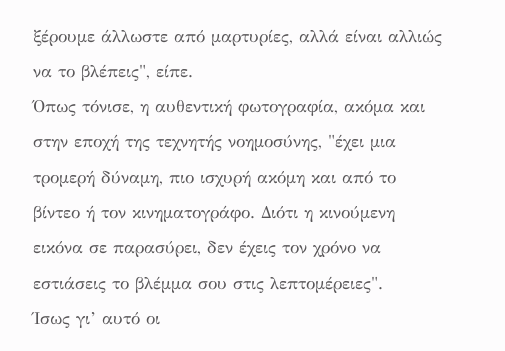ξέρουμε άλλωστε από μαρτυρίες, αλλά είναι αλλιώς να το βλέπεις", είπε.
Όπως τόνισε, η αυθεντική φωτογραφία, ακόμα και στην εποχή της τεχνητής νοημοσύνης, "έχει μια τρομερή δύναμη, πιο ισχυρή ακόμη και από το βίντεο ή τον κινηματογράφο. Διότι η κινούμενη εικόνα σε παρασύρει, δεν έχεις τον χρόνο να εστιάσεις το βλέμμα σου στις λεπτομέρειες".
Ίσως γι’ αυτό οι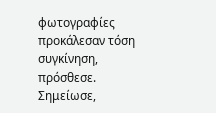φωτογραφίες προκάλεσαν τόση συγκίνηση, πρόσθεσε. Σημείωσε,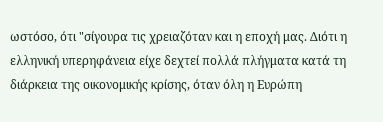ωστόσο, ότι "σίγουρα τις χρειαζόταν και η εποχή μας. Διότι η ελληνική υπερηφάνεια είχε δεχτεί πολλά πλήγματα κατά τη διάρκεια της οικονομικής κρίσης, όταν όλη η Ευρώπη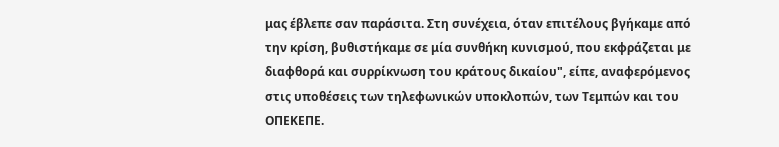μας έβλεπε σαν παράσιτα. Στη συνέχεια, όταν επιτέλους βγήκαμε από την κρίση, βυθιστήκαμε σε μία συνθήκη κυνισμού, που εκφράζεται με διαφθορά και συρρίκνωση του κράτους δικαίου", είπε, αναφερόμενος στις υποθέσεις των τηλεφωνικών υποκλοπών, των Τεμπών και του ΟΠΕΚΕΠΕ.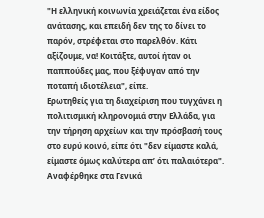"Η ελληνική κοινωνία χρειάζεται ένα είδος ανάτασης, και επειδή δεν της το δίνει το παρόν, στρέφεται στο παρελθόν. Κάτι αξίζουμε, να! Κοιτάξτε, αυτοί ήταν οι παππούδες μας, που ξέφυγαν από την ποταπή ιδιοτέλεια", είπε.
Ερωτηθείς για τη διαχείριση που τυγχάνει η πολιτισμική κληρονομιά στην Ελλάδα, για την τήρηση αρχείων και την πρόσβασή τους στο ευρύ κοινό, είπε ότι "δεν είμαστε καλά, είμαστε όμως καλύτερα απ’ ότι παλαιότερα". Αναφέρθηκε στα Γενικά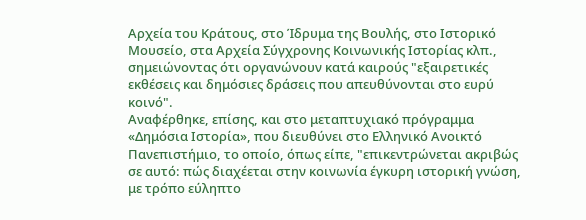Αρχεία του Κράτους, στο Ίδρυμα της Βουλής, στο Ιστορικό Μουσείο, στα Αρχεία Σύγχρονης Κοινωνικής Ιστορίας κλπ., σημειώνοντας ότι οργανώνουν κατά καιρούς "εξαιρετικές εκθέσεις και δημόσιες δράσεις που απευθύνονται στο ευρύ κοινό".
Αναφέρθηκε, επίσης, και στο μεταπτυχιακό πρόγραμμα «Δημόσια Ιστορία», που διευθύνει στο Ελληνικό Ανοικτό Πανεπιστήμιο, το οποίο, όπως είπε, "επικεντρώνεται ακριβώς σε αυτό: πώς διαχέεται στην κοινωνία έγκυρη ιστορική γνώση, με τρόπο εύληπτο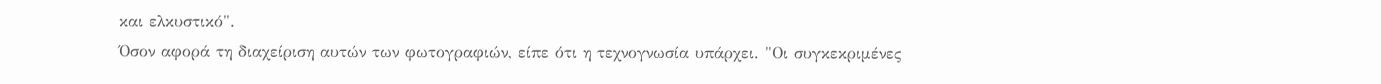και ελκυστικό".
Όσον αφορά τη διαχείριση αυτών των φωτογραφιών, είπε ότι η τεχνογνωσία υπάρχει. "Οι συγκεκριμένες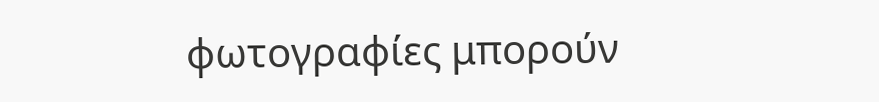φωτογραφίες μπορούν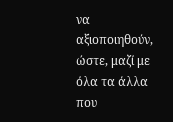να αξιοποιηθούν, ώστε, μαζί με όλα τα άλλα που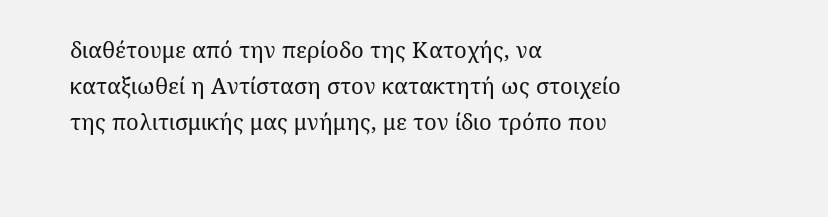διαθέτουμε από την περίοδο της Κατοχής, να καταξιωθεί η Αντίσταση στον κατακτητή ως στοιχείο της πολιτισμικής μας μνήμης, με τον ίδιο τρόπο που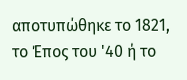αποτυπώθηκε το 1821, το Έπος του '40 ή το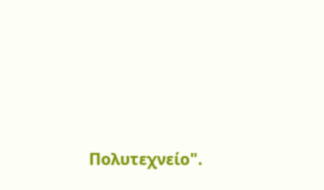Πολυτεχνείο".